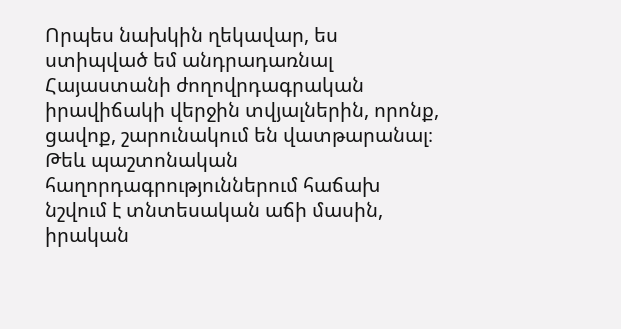Որպես նախկին ղեկավար, ես ստիպված եմ անդրադառնալ Հայաստանի ժողովրդագրական իրավիճակի վերջին տվյալներին, որոնք, ցավոք, շարունակում են վատթարանալ։ Թեև պաշտոնական հաղորդագրություններում հաճախ նշվում է տնտեսական աճի մասին, իրական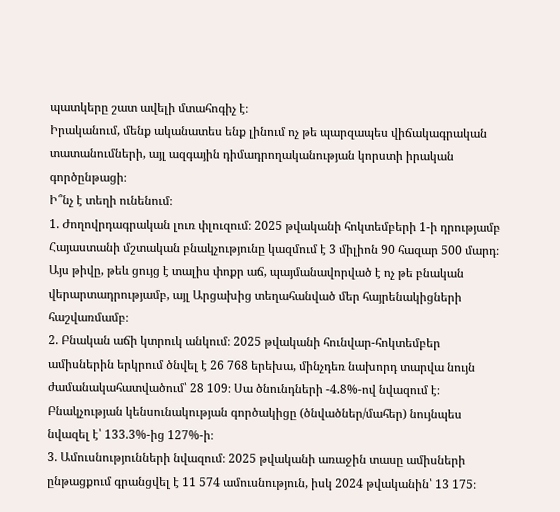պատկերը շատ ավելի մտահոգիչ է։
Իրականում, մենք ականատես ենք լինում ոչ թե պարզապես վիճակագրական տատանումների, այլ ազգային դիմադրողականության կորստի իրական գործընթացի։
Ի՞նչ է տեղի ունենում։
1. Ժողովրդագրական լուռ փլուզում։ 2025 թվականի հոկտեմբերի 1-ի դրությամբ Հայաստանի մշտական բնակչությունը կազմում է 3 միլիոն 90 հազար 500 մարդ։ Այս թիվը, թեև ցույց է տալիս փոքր աճ, պայմանավորված է ոչ թե բնական վերարտադրությամբ, այլ Արցախից տեղահանված մեր հայրենակիցների հաշվառմամբ։
2. Բնական աճի կտրուկ անկում։ 2025 թվականի հունվար-հոկտեմբեր ամիսներին երկրում ծնվել է 26 768 երեխա, մինչդեռ նախորդ տարվա նույն ժամանակահատվածում՝ 28 109։ Սա ծնունդների -4.8%-ով նվազում է։ Բնակչության կենսունակության գործակիցը (ծնվածներ/մահեր) նույնպես նվազել է՝ 133.3%-ից 127%-ի։
3. Ամուսնությունների նվազում։ 2025 թվականի առաջին տասը ամիսների ընթացքում գրանցվել է 11 574 ամուսնություն, իսկ 2024 թվականին՝ 13 175։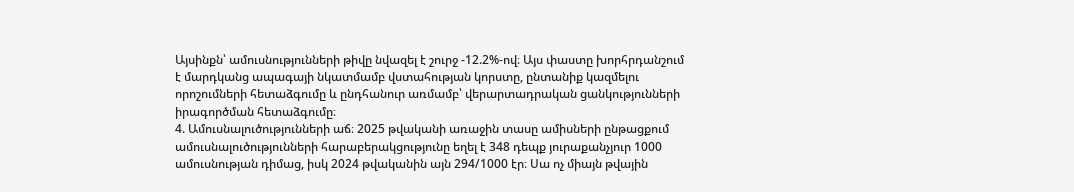Այսինքն՝ ամուսնությունների թիվը նվազել է շուրջ -12.2%-ով։ Այս փաստը խորհրդանշում է մարդկանց ապագայի նկատմամբ վստահության կորստը, ընտանիք կազմելու որոշումների հետաձգումը և ընդհանուր առմամբ՝ վերարտադրական ցանկությունների իրագործման հետաձգումը։
4. Ամուսնալուծությունների աճ։ 2025 թվականի առաջին տասը ամիսների ընթացքում ամուսնալուծությունների հարաբերակցությունը եղել է 348 դեպք յուրաքանչյուր 1000 ամուսնության դիմաց, իսկ 2024 թվականին այն 294/1000 էր։ Սա ոչ միայն թվային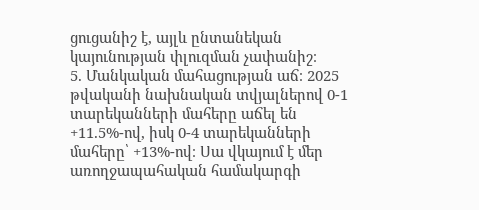ցուցանիշ է, այլև ընտանեկան կայունության փլուզման չափանիշ։
5. Մանկական մահացության աճ։ 2025 թվականի նախնական տվյալներով 0-1 տարեկանների մահերը աճել են +11.5%-ով, իսկ 0-4 տարեկանների մահերը՝ +13%-ով։ Սա վկայում է մեր առողջապահական համակարգի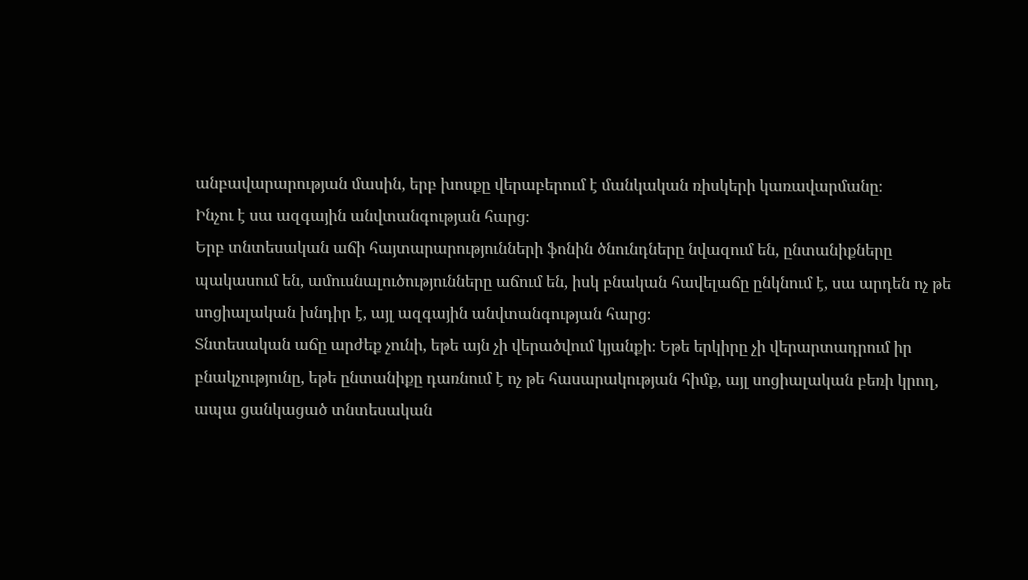անբավարարության մասին, երբ խոսքը վերաբերում է մանկական ռիսկերի կառավարմանը։
Ինչու է սա ազգային անվտանգության հարց։
Երբ տնտեսական աճի հայտարարությունների ֆոնին ծնունդները նվազում են, ընտանիքները պակասում են, ամուսնալուծությունները աճում են, իսկ բնական հավելաճը ընկնում է, սա արդեն ոչ թե սոցիալական խնդիր է, այլ ազգային անվտանգության հարց։
Տնտեսական աճը արժեք չունի, եթե այն չի վերածվում կյանքի։ Եթե երկիրը չի վերարտադրում իր բնակչությունը, եթե ընտանիքը դառնում է ոչ թե հասարակության հիմք, այլ սոցիալական բեռի կրող, ապա ցանկացած տնտեսական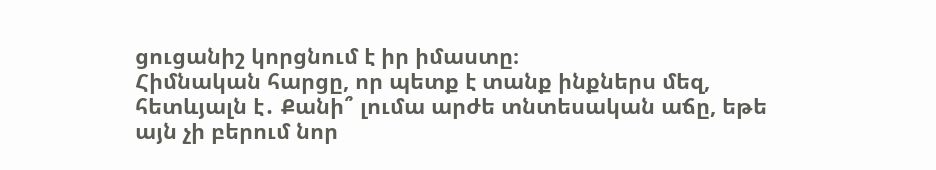ցուցանիշ կորցնում է իր իմաստը։
Հիմնական հարցը, որ պետք է տանք ինքներս մեզ, հետևյալն է․ Քանի՞ լումա արժե տնտեսական աճը, եթե այն չի բերում նոր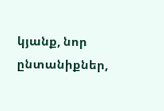կյանք, նոր ընտանիքներ,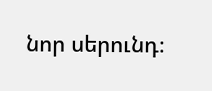նոր սերունդ։